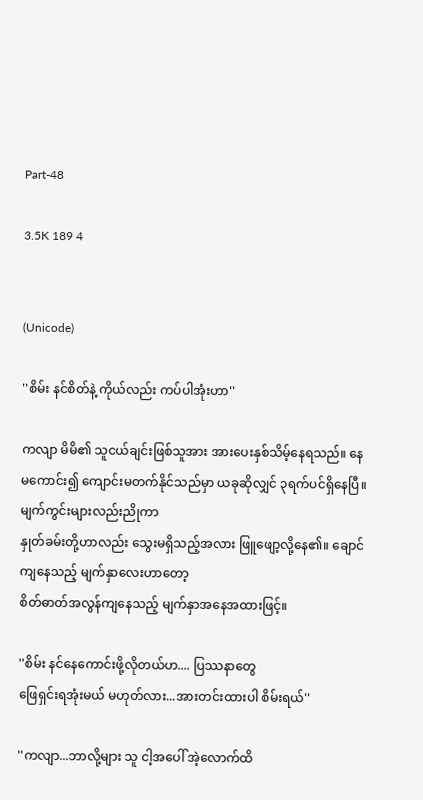Part-48

3.5K 189 4


(Unicode)

''စိမ်း နင်စိတ်နဲ့ ကိုယ်လည်း ကပ်ပါအုံးဟာ''

ကလျာ မိမိ၏ သူငယ်ချင်းဖြစ်သူအား အားပေးနှစ်သိမ့်နေရသည်။ နေမကောင်း၍ ကျောင်းမတက်နိုင်သည်မှာ ယခုဆိုလျှင် ၃ရက်ပင်ရှိနေပြီ။ မျက်ကွင်းများလည်းညိုကာ
နှုတ်ခမ်းတို့ဟာလည်း သွေးမရှိသည့်အလား ဖြူဖျော့လို့နေ၏။ ချောင်ကျနေသည့် မျက်နှာလေးဟာတော့
စိတ်ဓာတ်အလွန်ကျနေသည့် မျက်နှာအနေအထားဖြင့်။

''စိမ်း နင်နေကောင်းဖို့လိုတယ်ဟ.... ပြဿနာတွေ
ဖြေရှင်းရအုံးမယ် မဟုတ်လား...အားတင်းထားပါ စိမ်းရယ်''

''ကလျာ...ဘာလို့များ သူ ငါ့အပေါ် အဲ့လောက်ထိ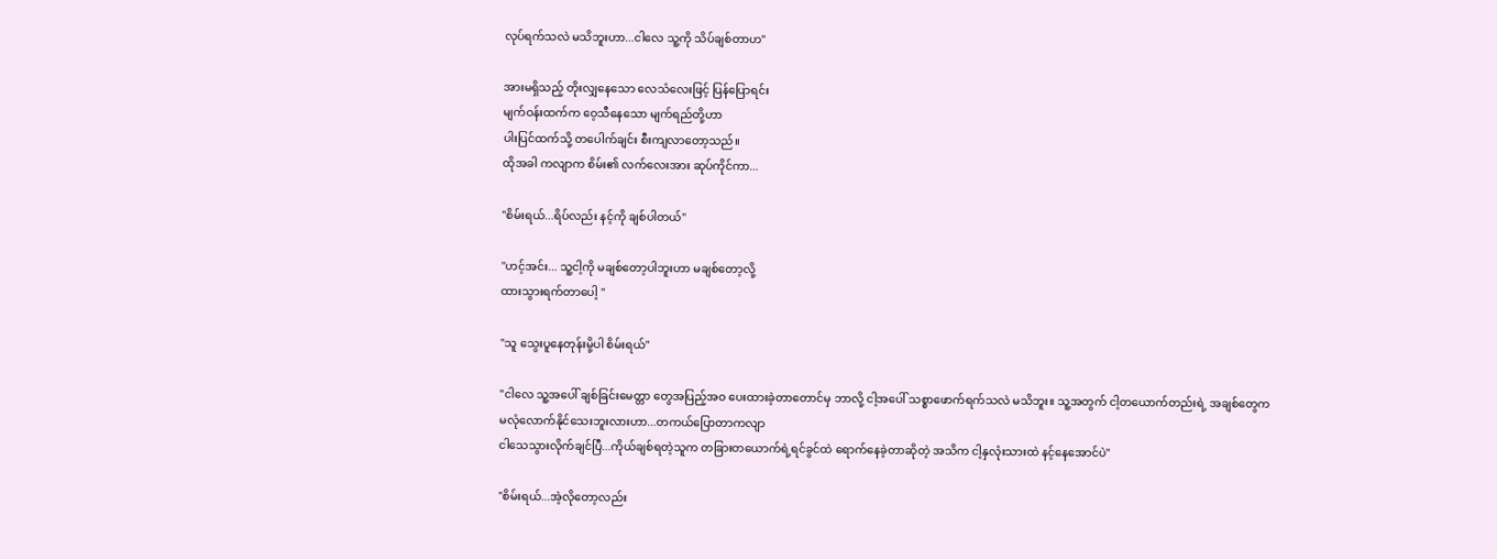လုပ်ရက်သလဲ မသိဘူးဟာ...ငါလေ သူ့ကို သိပ်ချစ်တာဟ''

အားမရှိသည့် တိုးလျှနေသော လေသံလေးဖြင့် ပြန်ပြောရင်း
မျက်ဝန်းထက်က ဝေ့သီနေသော မျက်ရည်တို့ဟာ
ပါးပြင်ထက်သို့ တပေါက်ချင်း စီးကျလာတော့သည်။
ထိုအခါ ကလျာက စိမ်း၏ လက်လေးအား ဆုပ်ကိုင်ကာ...

''စိမ်းရယ်...ရိပ်လည်း နင့်ကို ချစ်ပါတယ်''

''ဟင့်အင်း... သူ့ငါ့ကို မချစ်တော့ပါဘူးဟာ မချစ်တော့လို့
ထားသွားရက်တာပေါ့ ''

''သူ သွေးပူနေတုန်းမို့ပါ စိမ်းရယ်''

''ငါလေ သူ့အပေါ် ချစ်ခြင်းမေတ္တာ တွေအပြည့်အဝ ပေးထားခဲ့တာတောင်မှ ဘာလို့ ငါ့အပေါ် သစ္စာဖောက်ရက်သလဲ မသိဘူး။ သူ့အတွက် ငါ့တယောက်တည်းရဲ့ အချစ်တွေက
မလုံလောက်နိုင်သေးဘူးလားဟာ...တကယ်ပြောတာကလျာ
ငါသေသွားလိုက်ချင်ပြီ...ကိုယ်ချစ်ရတဲ့သူက တခြားတယောက်ရဲ့ရင်ခွင်ထဲ ရောက်နေခဲ့တာဆိုတဲ့ အသိက ငါ့နှလုံးသားထဲ နင့်နေအောင်ပဲ''

''စိမ်းရယ်...အဲ့လိုတော့လည်း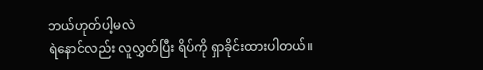ဘယ်ဟုတ်ပါ့မလဲ
ရဲနောင်လည်း လူလွှတ်ပြီး ရိပ်ကို ရှာခိုင်းထားပါတယ်။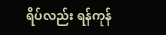ရိပ်လည်း ရန်ကုန်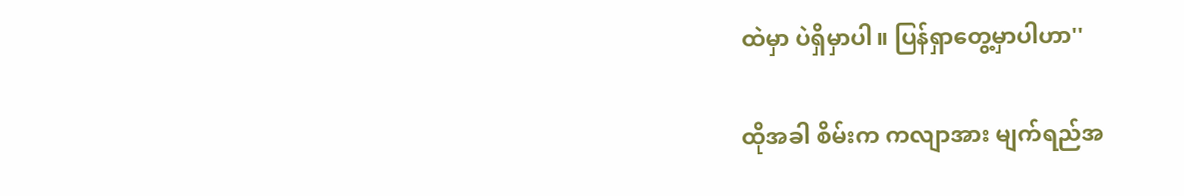ထဲမှာ ပဲရှိမှာပါ။ ပြန်ရှာတွေ့မှာပါဟာ''

ထိုအခါ စိမ်းက ကလျာအား မျက်ရည်အ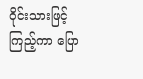ဝိုင်းသားဖြင့်
ကြည့်ကာ ပြော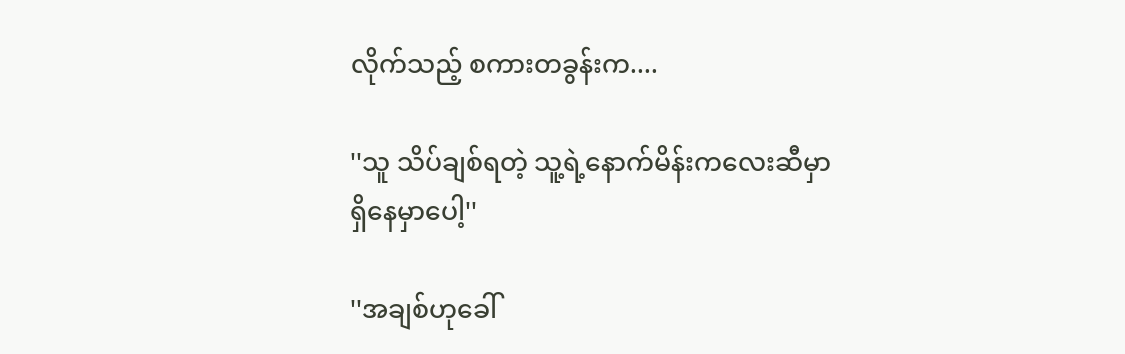လိုက်သည့် စကားတခွန်းက....

''သူ သိပ်ချစ်ရတဲ့ သူ့ရဲ့နောက်မိန်းကလေးဆီမှာ
ရှိနေမှာပေါ့''

''အချစ်ဟုခေါ်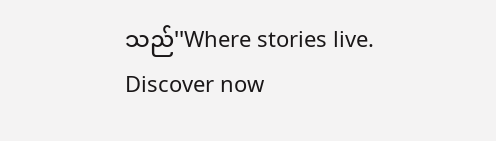သည်''Where stories live. Discover now